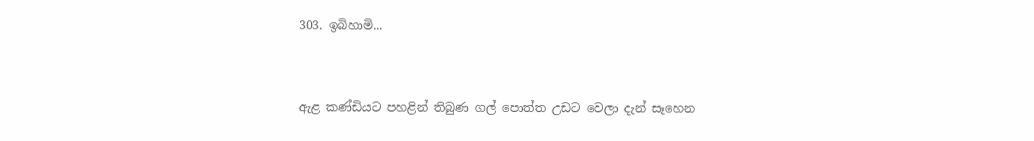303. ඉබිහාමි...



ඇළ කණ්ඩියට පහළින් තිබුණ ගල් පොත්ත උඩට වෙලා දැන් සෑහෙන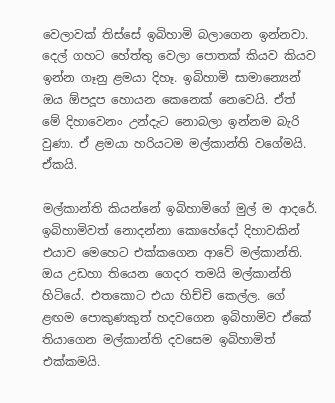වෙලාවක් තිස්සේ ඉබිහාමි බලාගෙන ඉන්නවා. දෙල් ගහට හේත්තු වෙලා පොතක් කියව කියව ඉන්න ගෑනු ළමයා දිහෑ. ඉබිහාමි සාමාන්‍යෙන් ඔය ඕපදූප හොයන කෙනෙක් නෙවෙයි. ඒත් මේ දිහාවෙනං උන්දැට නොබලා ඉන්නම බැරි වුණා. ඒ ළමයා හරියටම මල්කාන්ති වගේමයි. ඒකයි.

මල්කාන්ති කියන්නේ ඉබිහාමිගේ මුල් ම ආදරේ. ඉබිහාමිවත් නොදන්නා කොහේදෝ දිහාවකින් එයාව මෙහෙට එක්කගෙන ආවේ මල්කාන්ති. ඔය උඩහා තියෙන ගෙදර තමයි මල්කාන්ති හිටියේ. එතකොට එයා හිච්චි කෙල්ල. ගේ ළඟම පොකුණකුත් හදවගෙන ඉබිහාමිව ඒකේ තියාගෙන මල්කාන්ති දවසෙම ඉබිහාමිත් එක්කමයි.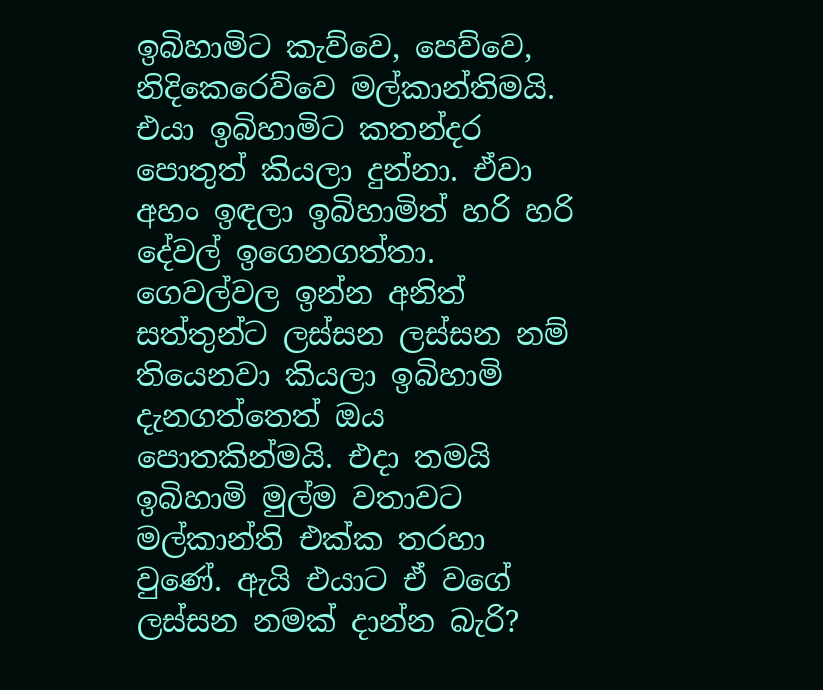ඉබිහාමිට කැව්වෙ, පෙව්වෙ, නිදිකෙරෙව්වෙ මල්කාන්තිමයි. එයා ඉබිහාමිට කතන්දර පොතුත් කියලා දුන්නා. ඒවා අහං ඉඳලා ඉබිහාමිත් හරි හරි දේවල් ඉගෙනගත්තා. ගෙවල්වල ඉන්න අනිත් සත්තුන්ට ලස්සන ලස්සන නම් තියෙනවා කියලා ඉබිහාමි දැනගත්තෙත් ඔය පොතකින්මයි. එදා තමයි ඉබිහාමි මුල්ම වතාවට මල්කාන්ති එක්ක තරහා වුණේ. ඇයි එයාට ඒ වගේ ලස්සන නමක් දාන්න බැරි?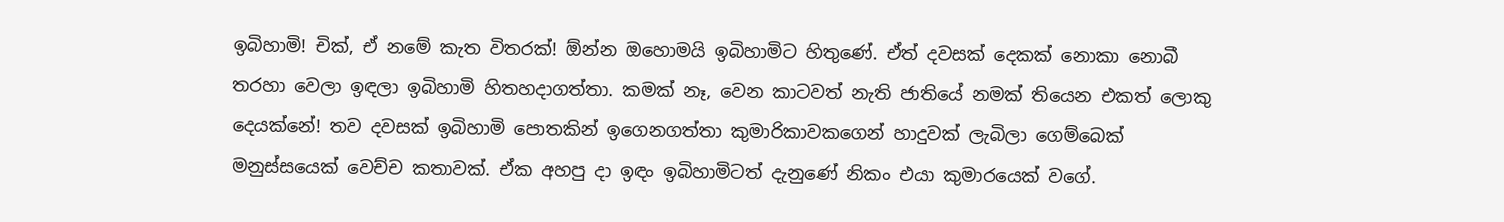ඉබිහාමි! චික්, ඒ නමේ කැත විතරක්! ඕන්න ඔහොමයි ඉබිහාමිට හිතුණේ. ඒත් දවසක් දෙකක් නොකා නොබී තරහා වෙලා ඉඳලා ඉබිහාමි හිතහදාගත්තා. කමක් නෑ, වෙන කාටවත් නැති ජාතියේ නමක් තියෙන එකත් ලොකු දෙයක්නේ! තව දවසක් ඉබිහාමි පොතකින් ඉගෙනගත්තා කුමාරිකාවකගෙන් හාදුවක් ලැබිලා ගෙම්බෙක් මනුස්සයෙක් වෙච්ච කතාවක්. ඒක අහපු දා ඉඳං ඉබිහාමිටත් දැනුණේ නිකං එයා කුමාරයෙක් වගේ.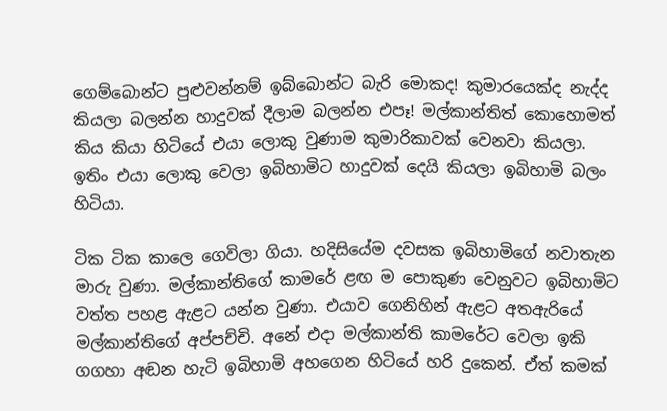ගෙම්බොන්ට පුළුවන්නම් ඉබ්බොන්ට බැරි මොකද! කුමාරයෙක්ද නැද්ද කියලා බලන්න හාදුවක් දීලාම බලන්න එපෑ! මල්කාන්තිත් කොහොමත් කිය කියා හිටියේ එයා ලොකු වුණාම කුමාරිකාවක් වෙනවා කියලා. ඉතිං එයා ලොකු වෙලා ඉබිහාමිට හාදුවක් දෙයි කියලා ඉබිහාමි බලං හිටියා.

ටික ටික කාලෙ ගෙවිලා ගියා. හදිසියේම දවසක ඉබිහාමිගේ නවාතැන මාරු වුණා. මල්කාන්තිගේ කාමරේ ළඟ ම පොකුණ වෙනුවට ඉබිහාමිට වත්ත පහළ ඇළට යන්න වුණා. එයාව ගෙනිහින් ඇළට අතඇරියේ මල්කාන්තිගේ අප්පච්චි. අනේ එදා මල්කාන්ති කාමරේට වෙලා ඉකි ගගහා අඬන හැටි ඉබිහාමි අහගෙන හිටියේ හරි දුකෙන්. ඒත් කමක්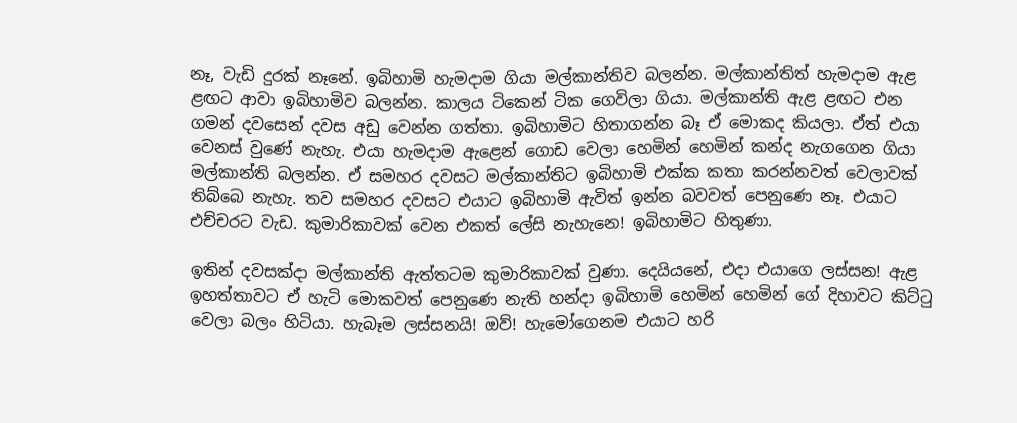නෑ, වැඩි දුරක් නෑනේ. ඉබිහාමි හැමදාම ගියා මල්කාන්තිව බලන්න. මල්කාන්තිත් හැමදාම ඇළ ළඟට ආවා ඉබිහාමිව බලන්න. කාලය ටිකෙන් ටික ගෙවිලා ගියා. මල්කාන්ති ඇළ ළඟට එන ගමන් දවසෙන් දවස අඩු වෙන්න ගත්තා. ඉබිහාමිට හිතාගන්න බෑ ඒ මොකද කියලා. ඒත් එයා වෙනස් වුණේ නැහැ. එයා හැමදාම ඇළෙන් ගොඩ වෙලා හෙමින් හෙමින් කන්ද නැගගෙන ගියා මල්කාන්ති බලන්න. ඒ සමහර දවසට මල්කාන්තිට ඉබිහාමි එක්ක කතා කරන්නවත් වෙලාවක් තිබ්බෙ නැහැ. තව සමහර දවසට එයාට ඉබිහාමි ඇවිත් ඉන්න බවවත් පෙනුණෙ නෑ. එයාට එච්චරට වැඩ. කුමාරිකාවක් වෙන එකත් ලේසි නැහැනෙ! ඉබිහාමිට හිතුණා.

ඉතින් දවසක්දා මල්කාන්ති ඇත්තටම කුමාරිකාවක් වුණා. දෙයියනේ, එදා එයාගෙ ලස්සන! ඇළ ඉහත්තාවට ඒ හැටි මොකවත් පෙනුණෙ නැති හන්දා ඉබිහාමි හෙමින් හෙමින් ගේ දිහාවට කිට්ටු වෙලා බලං හිටියා. හැබෑම ලස්සනයි! ඔව්! හැමෝගෙනම එයාට හරි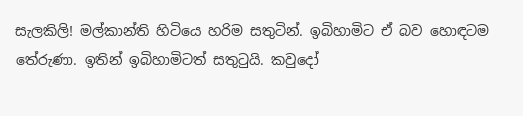සැලකිලි! මල්කාන්ති හිටියෙ හරිම සතුටින්. ඉබිහාමිට ඒ බව හොඳටම තේරුණා. ඉතින් ඉබිහාමිටත් සතුටුයි. කවුදෝ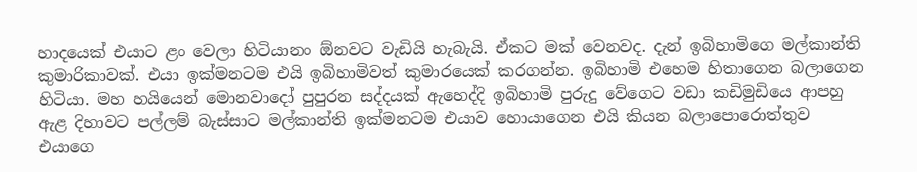හාදයෙක් එයාට ළං වෙලා හිටියානං ඕනවට වැඩියි හැබැයි. ඒකට මක් වෙනවද. දැන් ඉබිහාමිගෙ මල්කාන්ති කුමාරිකාවක්. එයා ඉක්මනටම එයි ඉබිහාමිවත් කුමාරයෙක් කරගන්න. ඉබිහාමි එහෙම හිතාගෙන බලාගෙන හිටියා. මහ හයියෙන් මොනවාදෝ පුපුරන සද්දයක් ඇහෙද්දි ඉබිහාමි පුරුදු වේගෙට වඩා කඩිමුඩියෙ ආපහු ඇළ දිහාවට පල්ලම් බැස්සාට මල්කාන්ති ඉක්මනටම එයාව හොයාගෙන එයි කියන බලාපොරොත්තුව එයාගෙ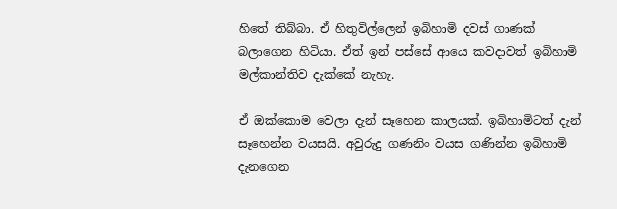හිතේ තිබ්බා. ඒ හිතුවිල්ලෙන් ඉබිහාමි දවස් ගාණක් බලාගෙන හිටියා. ඒත් ඉන් පස්සේ ආයෙ කවදාවත් ඉබිහාමි මල්කාන්තිව දැක්කේ නැහැ.

ඒ ඔක්කොම වෙලා දැන් සෑහෙන කාලයක්. ඉබිහාමිටත් දැන් සෑහෙන්න වයසයි. අවුරුදු ගණනිං වයස ගණින්න ඉබිහාමි දැනගෙන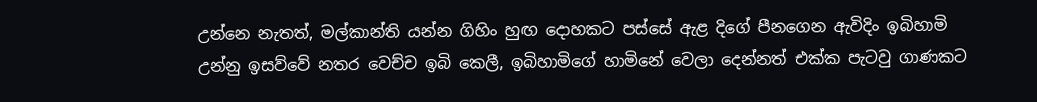උන්නෙ නැතත්, මල්කාන්ති යන්න ගිහිං හුඟ දොහකට පස්සේ ඇළ දිගේ පීනගෙන ඇවිදිං ඉබිහාමි උන්නු ඉසව්වේ නතර වෙච්ච ඉබි කෙලී, ඉබිහාමිගේ හාමිනේ වෙලා දෙන්නත් එක්ක පැටවු ගාණකට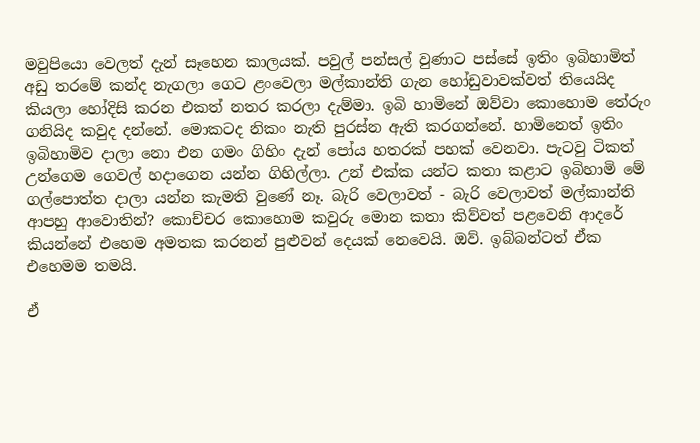මවුපියො වෙලත් දැන් සෑහෙන කාලයක්. පවුල් පන්සල් වුණාට පස්සේ ඉතිං ඉබිහාමිත් අඩු තරමේ කන්ද නැගලා ගෙට ළංවෙලා මල්කාන්ති ගැන හෝඩුවාවක්වත් තියෙයිද කියලා හෝදිසි කරන එකත් නතර කරලා දැම්මා. ඉබි හාමිනේ ඔව්වා කොහොම තේරුං ගනියිද කවුද දන්නේ. මොකටද නිකං නැති පුරස්න ඇති කරගන්නේ. හාමිනෙත් ඉතිං ඉබිහාමිව දාලා නො එන ගමං ගිහිං දැන් පෝය හතරක් පහක් වෙනවා. පැටවු ටිකත් උන්ගෙම ගෙවල් හදාගෙන යන්න ගිහිල්ලා. උන් එක්ක යන්ට කතා කළාට ඉබිහාමි මේ ගල්පොත්ත දාලා යන්න කැමති වුණේ නෑ. බැරි වෙලාවත් - බැරි වෙලාවත් මල්කාන්ති ආපහු ආවොතින්? කොච්චර කොහොම කවුරු මොන කතා කිව්වත් පළවෙනි ආදරේ කියන්නේ එහෙම අමතක කරනන් පුළුවන් දෙයක් නෙවෙයි. ඔව්. ඉබ්බන්ටත් ඒක එහෙමම තමයි.

ඒ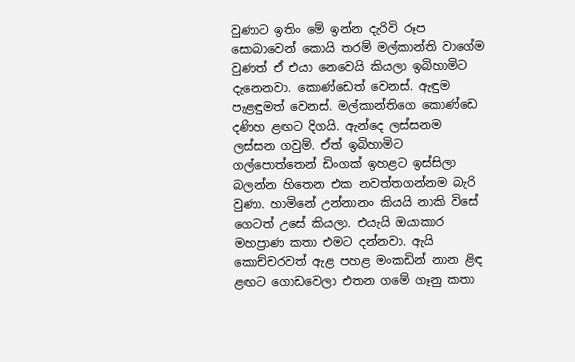වුණාට ඉතිං මේ ඉන්න දැරිවි රූප සොබාවෙන් කොයි තරම් මල්කාන්ති වාගේම වුණත් ඒ එයා නෙවෙයි කියලා ඉබිහාමිට දැනෙනවා. කොණ්ඩෙත් වෙනස්. ඇඳුම පැළඳුමත් වෙනස්. මල්කාන්තිගෙ කොණ්ඩෙ දණිහ ළඟට දිගයි. ඇන්දෙ ලස්සනම ලස්සන ගවුම්. ඒත් ඉබිහාමිට ගල්පොත්තෙන් ඩිංගක් ඉහළට ඉස්සිලා බලන්න හිතෙන එක නවත්තගන්නම බැරි වුණා. හාමිනේ උන්නානං කියයි නාකි විසේ ගෙටත් උසේ කියලා. එයැයි ඔයාකාර මහප්‍රාණ කතා එමට දන්නවා. ඇයි කොච්චරවත් ඇළ පහළ මංකඩින් නාන ළිඳ ළඟට ගොඩවෙලා එතන ගමේ ගෑනු කතා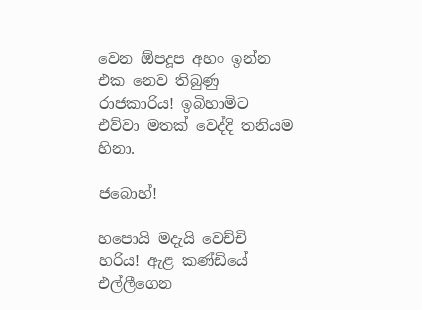වෙන ඕපදූප අහං ඉන්න එක නෙව තිබුණු රාජකාරිය! ඉබිහාමිට එව්වා මතක් වෙද්දි තනියම හිනා.

ජබොහ්!

හපොයි මදැයි වෙච්චි හරිය! ඇළ කණ්ඩියේ එල්ලීගෙන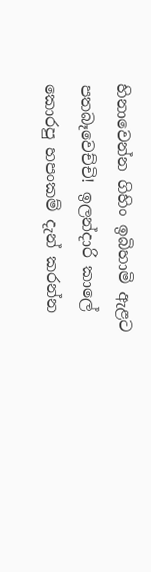හිනාවෙන්න ගිහිං ඉබිහාමි ඇළට පතබෑවෙච්චි! ඉලන්දාරි කාලේ කොරපු හපංකම් දැන් කරන්න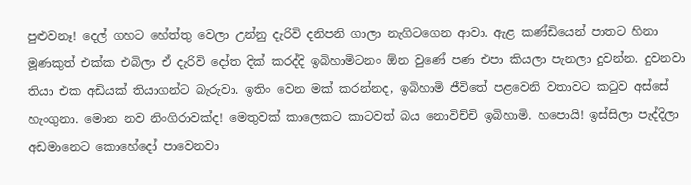පුළුවනෑ! දෙල් ගහට හේත්තු වෙලා උන්නු දැරිවි දනිපනි ගාලා නැගිටගෙන ආවා. ඇළ කණ්ඩියෙන් පාතට හිනා මූණකුත් එක්ක එබිලා ඒ දැරිවි දෝත දික් කරද්දි ඉබිහාමිටනං ඕන වුණේ පණ එපා කියලා පැනලා දුවන්න. දුවනවා තියා එක අඩියක් තියාගන්ට බැරුවා. ඉතිං වෙන මක් කරන්නද, ඉබිහාමි ජීවිතේ පළවෙනි වතාවට කටුව අස්සේ හැංගුනා. මොන නව නිංගිරාවක්ද! මෙතුවක් කාලෙකට කාටවත් බය නොවිච්චි ඉබිහාමි. හපොයි! ඉස්සිලා පැද්දිලා අඩමානෙට කොහේදෝ පාවෙනවා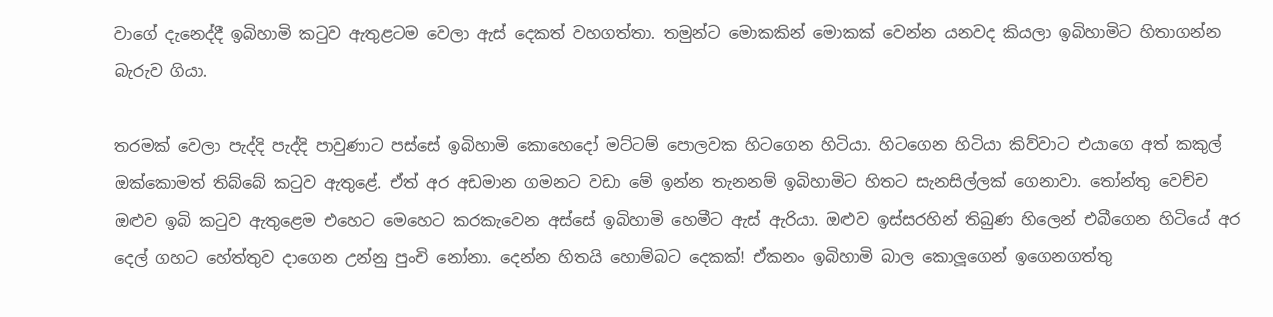වාගේ දැනෙද්දී ඉබිහාමි කටුව ඇතුළටම වෙලා ඇස් දෙකත් වහගත්තා. තමුන්ට මොකකින් මොකක් වෙන්න යනවද කියලා ඉබිහාමිට හිතාගන්න බැරුව ගියා.

තරමක් වෙලා පැද්දි පැද්දි පාවුණාට පස්සේ ඉබිහාමි කොහෙදෝ මට්ටම් පොලවක හිටගෙන හිටියා. හිටගෙන හිටියා කිව්වාට එයාගෙ අත් කකුල් ඔක්කොමත් තිබ්බේ කටුව ඇතුළේ. ඒත් අර අඩමාන ගමනට වඩා මේ ඉන්න තැනනම් ඉබිහාමිට හිතට සැනසිල්ලක් ගෙනාවා. තෝන්තු වෙච්ච ඔළුව ඉබි කටුව ඇතුළෙම එහෙට මෙහෙට කරකැවෙන අස්සේ ඉබිහාමි හෙමීට ඇස් ඇරියා. ඔළුව ඉස්සරහින් තිබුණ හිලෙන් එබීගෙන හිටියේ අර දෙල් ගහට හේත්තුව දාගෙන උන්නු පුංචි නෝනා. දෙන්න හිතයි හොම්බට දෙකක්! ඒකනං ඉබිහාමි බාල කොලූගෙන් ඉගෙනගත්තු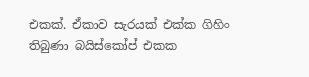එකක්. ඒකාව සැරයක් එක්ක ගිහිං තිබුණා බයිස්කෝප් එකක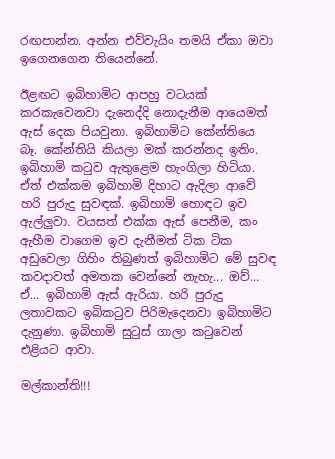රඟපාන්න. අන්න එව්වැයිං තමයි ඒකා ඔවා ඉගෙනගෙන තියෙන්නේ.

ඊළඟට ඉබිහාමිට ආපහු වටයක් කරකැවෙනවා දැනෙද්දි නොදැනීම ආයෙමත් ඇස් දෙක පියවුනා. ඉබිහාමිට කේන්තියෙ බෑ. කේන්තියි කියලා මක් කරන්නද ඉතිං. ඉබිහාමි කටුව ඇතුළෙම හැංගිලා හිටියා. ඒත් එක්කම ඉබිහාමි දිහාට ඇදිලා ආවේ හරි පුරුදු සුවඳක්. ඉබිහාමි හොඳට ඉව ඇල්ලුවා. වයසත් එක්ක ඇස් පෙනීම, කං ඇහීම වාගෙම ඉව දැනීමත් ටික ටික අඩුවෙලා ගිහිං තිබුණත් ඉබිහාමිට මේ සුවඳ කවදාවත් අමතක වෙන්නේ නැහැ... ඔව්... ඒ... ඉබිහාමි ඇස් ඇරියා. හරි පුරුදු ලතාවකට ඉබිකටුව පිරිමැදෙනවා ඉබිහාමිට දැනුණා. ඉබිහාමි සුටුස් ගාලා කටුවෙන් එළියට ආවා.

මල්කාන්ති!!!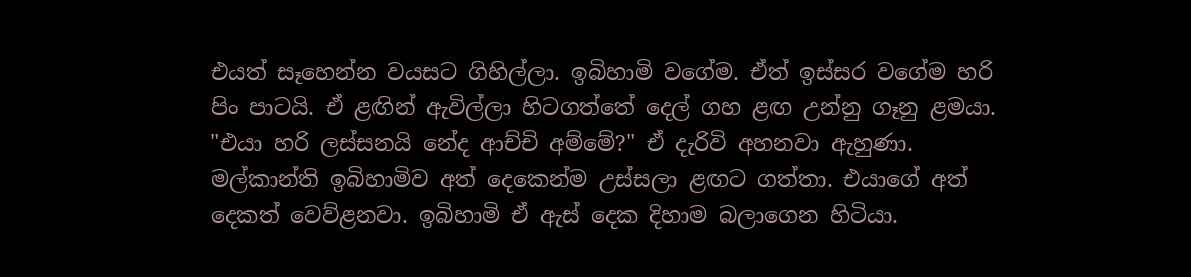එයත් සෑහෙන්න වයසට ගිහිල්ලා. ඉබිහාමි වගේම. ඒත් ඉස්සර වගේම හරි පිං පාටයි. ඒ ළඟින් ඇවිල්ලා හිටගත්තේ දෙල් ගහ ළඟ උන්නු ගෑනු ළමයා. "එයා හරි ලස්සනයි නේද ආච්චි අම්මේ?" ඒ දැරිවි අහනවා ඇහුණා. මල්කාන්ති ඉබිහාමිව අත් දෙකෙන්ම උස්සලා ළඟට ගත්තා. එයාගේ අත් දෙකත් වෙව්ළනවා. ඉබිහාමි ඒ ඇස් දෙක දිහාම බලාගෙන හිටියා.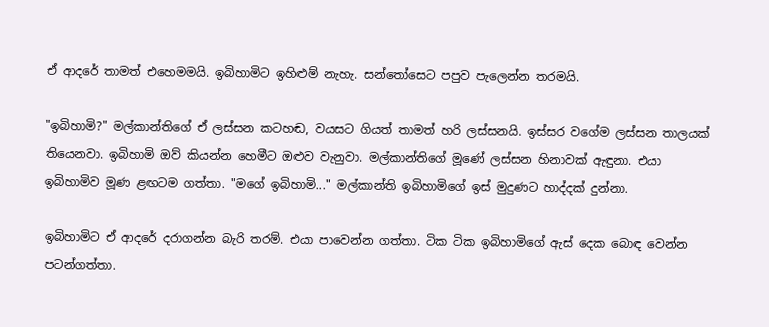ඒ ආදරේ තාමත් එහෙමමයි. ඉබිහාමිට ඉහිළුම් නැහැ. සන්තෝසෙට පපුව පැලෙන්න තරමයි.

"ඉබිහාමි?" මල්කාන්තිගේ ඒ ලස්සන කටහඬ, වයසට ගියත් තාමත් හරි ලස්සනයි. ඉස්සර වගේම ලස්සන තාලයක් තියෙනවා. ඉබිහාමි ඔව් කියන්න හෙමීට ඔළුව වැනුවා. මල්කාන්තිගේ මූණේ ලස්සන හිනාවක් ඇඳුනා. එයා ඉබිහාමිව මූණ ළඟටම ගත්තා. "මගේ ඉබිහාමි..." මල්කාන්ති ඉබිහාමිගේ ඉස් මුදුණට හාද්දක් දුන්නා.

ඉබිහාමිට ඒ ආදරේ දරාගන්න බැරි තරම්. එයා පාවෙන්න ගත්තා. ටික ටික ඉබිහාමිගේ ඇස් දෙක බොඳ වෙන්න පටන්ගත්තා.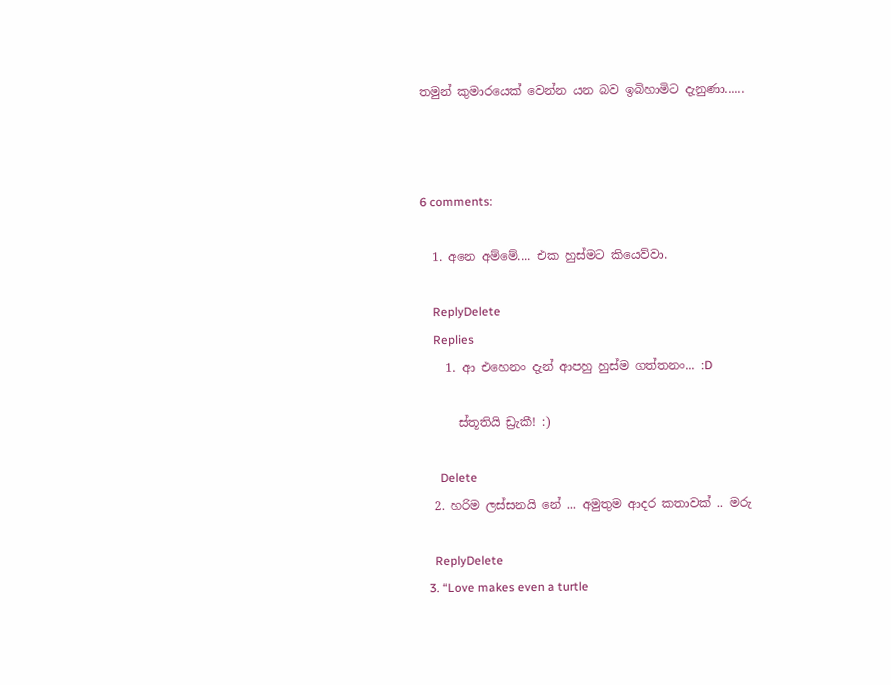තමුන් කුමාරයෙක් වෙන්න යන බව ඉබිහාමිට දැනුණා......



6 comments:

  1. අනෙ අම්මේ.... එක හුස්මට කියෙව්වා.

    ReplyDelete
    Replies
    1. ආ එහෙනං දැන් ආපහු හුස්ම ගත්තනං... :D

      ස්තූතියි ඩ්‍රැකී! :)

      Delete
  2. හරිම ලස්සනයි නේ ... අමුතුම ආදර කතාවක් .. මරු

    ReplyDelete
  3. “Love makes even a turtle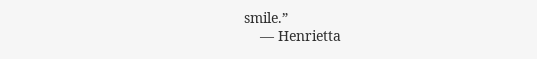smile.”
    ― Henrietta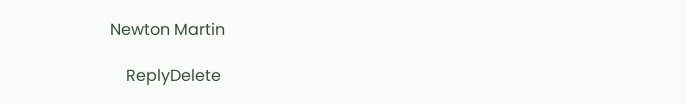Newton Martin

    ReplyDelete